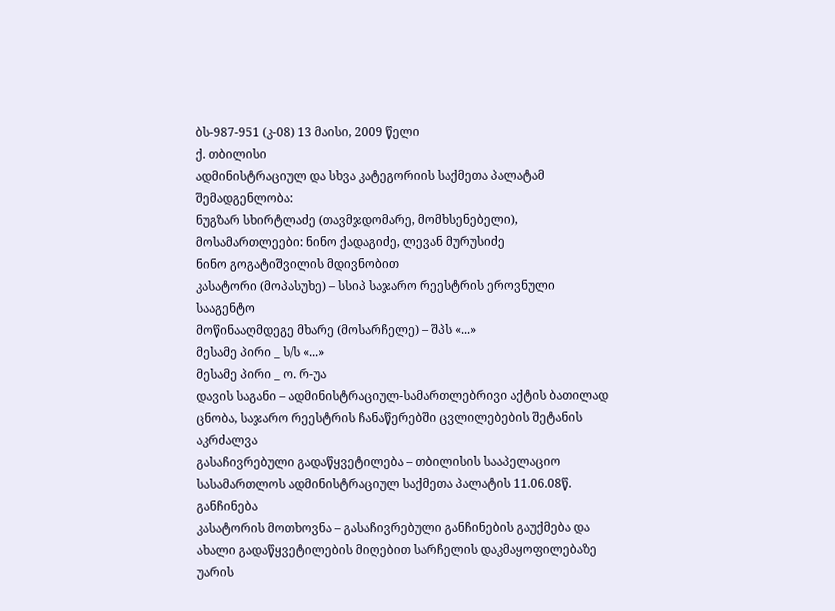ბს-987-951 (კ-08) 13 მაისი, 2009 წელი
ქ. თბილისი
ადმინისტრაციულ და სხვა კატეგორიის საქმეთა პალატამ
შემადგენლობა:
ნუგზარ სხირტლაძე (თავმჯდომარე, მომხსენებელი),
მოსამართლეები: ნინო ქადაგიძე, ლევან მურუსიძე
ნინო გოგატიშვილის მდივნობით
კასატორი (მოპასუხე) – სსიპ საჯარო რეესტრის ეროვნული სააგენტო
მოწინააღმდეგე მხარე (მოსარჩელე) – შპს «...»
მესამე პირი _ ს/ს «...»
მესამე პირი _ ო. რ-უა
დავის საგანი – ადმინისტრაციულ-სამართლებრივი აქტის ბათილად ცნობა, საჯარო რეესტრის ჩანაწერებში ცვლილებების შეტანის აკრძალვა
გასაჩივრებული გადაწყვეტილება – თბილისის სააპელაციო სასამართლოს ადმინისტრაციულ საქმეთა პალატის 11.06.08წ. განჩინება
კასატორის მოთხოვნა – გასაჩივრებული განჩინების გაუქმება და ახალი გადაწყვეტილების მიღებით სარჩელის დაკმაყოფილებაზე უარის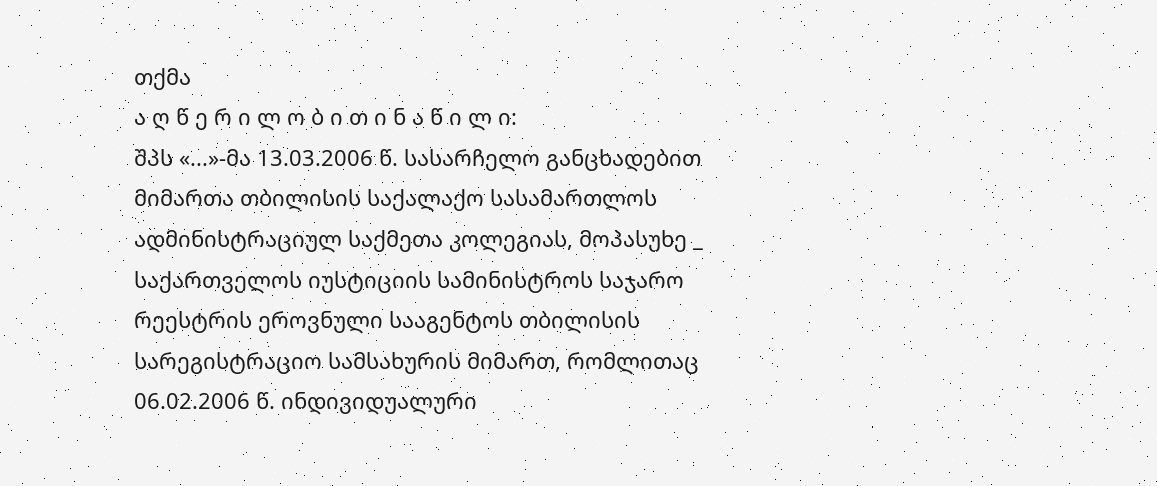თქმა
ა ღ წ ე რ ი ლ ო ბ ი თ ი ნ ა წ ი ლ ი:
შპს «...»-მა 13.03.2006 წ. სასარჩელო განცხადებით მიმართა თბილისის საქალაქო სასამართლოს ადმინისტრაციულ საქმეთა კოლეგიას, მოპასუხე _ საქართველოს იუსტიციის სამინისტროს საჯარო რეესტრის ეროვნული სააგენტოს თბილისის სარეგისტრაციო სამსახურის მიმართ, რომლითაც 06.02.2006 წ. ინდივიდუალური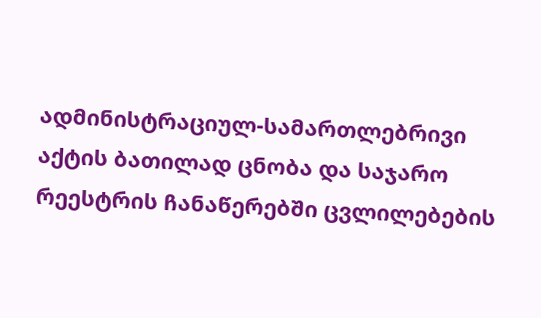ადმინისტრაციულ-სამართლებრივი აქტის ბათილად ცნობა და საჯარო რეესტრის ჩანაწერებში ცვლილებების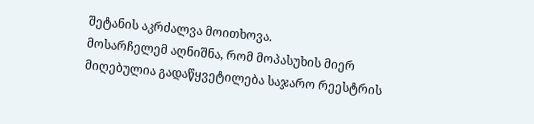შეტანის აკრძალვა მოითხოვა.
მოსარჩელემ აღნიშნა, რომ მოპასუხის მიერ მიღებულია გადაწყვეტილება საჯარო რეესტრის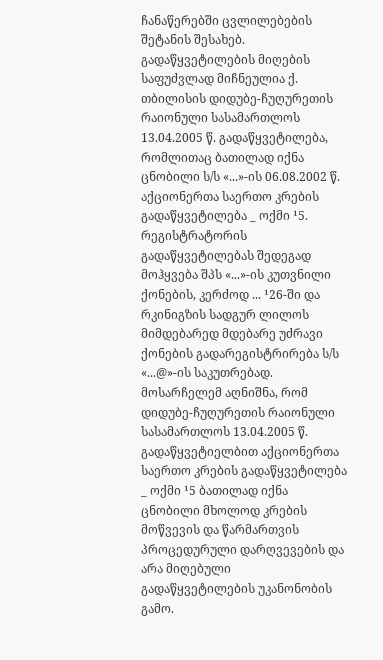ჩანაწერებში ცვლილებების შეტანის შესახებ. გადაწყვეტილების მიღების საფუძვლად მიჩნეულია ქ. თბილისის დიდუბე-ჩუღურეთის რაიონული სასამართლოს 13.04.2005 წ. გადაწყვეტილება, რომლითაც ბათილად იქნა ცნობილი ს/ს «...»-ის 06.08.2002 წ. აქციონერთა საერთო კრების გადაწყვეტილება _ ოქმი ¹5. რეგისტრატორის გადაწყვეტილებას შედეგად მოჰყვება შპს «...»-ის კუთვნილი ქონების, კერძოდ ... ¹26-ში და რკინიგზის სადგურ ლილოს მიმდებარედ მდებარე უძრავი ქონების გადარეგისტრირება ს/ს «...@»-ის საკუთრებად. მოსარჩელემ აღნიშნა, რომ დიდუბე-ჩუღურეთის რაიონული სასამართლოს 13.04.2005 წ. გადაწყვეტიელბით აქციონერთა საერთო კრების გადაწყვეტილება _ ოქმი ¹5 ბათილად იქნა ცნობილი მხოლოდ კრების მოწვევის და წარმართვის პროცედურული დარღვევების და არა მიღებული გადაწყვეტილების უკანონობის გამო.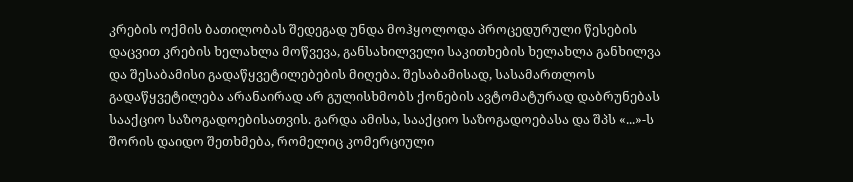კრების ოქმის ბათილობას შედეგად უნდა მოჰყოლოდა პროცედურული წესების დაცვით კრების ხელახლა მოწვევა, განსახილველი საკითხების ხელახლა განხილვა და შესაბამისი გადაწყვეტილებების მიღება. შესაბამისად, სასამართლოს გადაწყვეტილება არანაირად არ გულისხმობს ქონების ავტომატურად დაბრუნებას სააქციო საზოგადოებისათვის. გარდა ამისა, სააქციო საზოგადოებასა და შპს «...»-ს შორის დაიდო შეთხმება, რომელიც კომერციული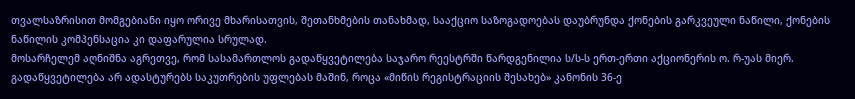თვალსაზრისით მომგებიანი იყო ორივე მხარისათვის, შეთანხმების თანახმად, სააქციო საზოგადოებას დაუბრუნდა ქონების გარკვეული ნაწილი, ქონების ნაწილის კომპენსაცია კი დაფარულია სრულად.
მოსარჩელემ აღნიშნა აგრეთვე, რომ სასამართლოს გადაწყვეტილება საჯარო რეესტრში წარდგენილია ს/ს-ს ერთ-ერთი აქციონერის ო. რ-უას მიერ. გადაწყვეტილება არ ადასტურებს საკუთრების უფლებას მაშინ, როცა «მიწის რეგისტრაციის შესახებ» კანონის 36-ე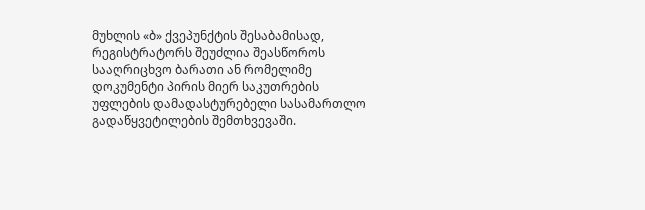მუხლის «ბ» ქვეპუნქტის შესაბამისად, რეგისტრატორს შეუძლია შეასწოროს სააღრიცხვო ბარათი ან რომელიმე დოკუმენტი პირის მიერ საკუთრების უფლების დამადასტურებელი სასამართლო გადაწყვეტილების შემთხვევაში.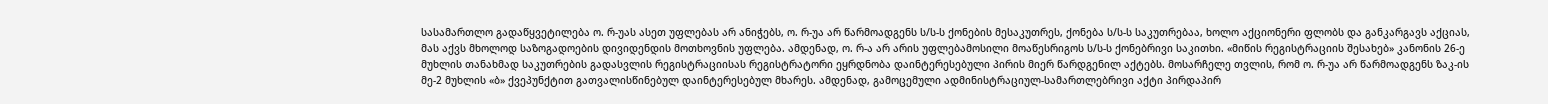სასამართლო გადაწყვეტილება ო. რ-უას ასეთ უფლებას არ ანიჭებს, ო. რ-უა არ წარმოადგენს ს/ს-ს ქონების მესაკუთრეს, ქონება ს/ს-ს საკუთრებაა, ხოლო აქციონერი ფლობს და განკარგავს აქციას, მას აქვს მხოლოდ საზოგადოების დივიდენდის მოთხოვნის უფლება. ამდენად, ო. რ-ა არ არის უფლებამოსილი მოაწესრიგოს ს/ს-ს ქონებრივი საკითხი. «მიწის რეგისტრაციის შესახებ» კანონის 26-ე მუხლის თანახმად საკუთრების გადასვლის რეგისტრაციისას რეგისტრატორი ეყრდნობა დაინტერესებული პირის მიერ წარდგენილ აქტებს. მოსარჩელე თვლის, რომ ო. რ-უა არ წარმოადგენს ზაკ-ის მე-2 მუხლის «ბ» ქვეპუნქტით გათვალისწინებულ დაინტერესებულ მხარეს. ამდენად, გამოცემული ადმინისტრაციულ-სამართლებრივი აქტი პირდაპირ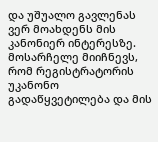და უშუალო გავლენას ვერ მოახდენს მის კანონიერ ინტერესზე. მოსარჩელე მიიჩნევს, რომ რეგისტრატორის უკანონო გადაწყვეტილება და მის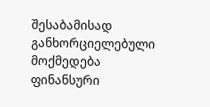შესაბამისად განხორციელებული მოქმედება ფინანსური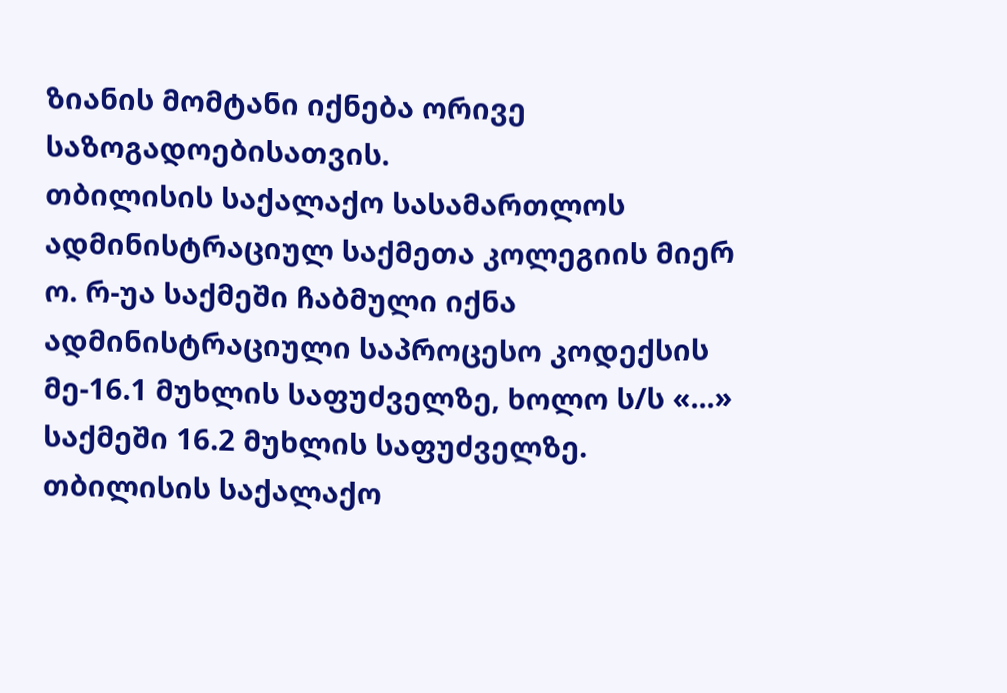ზიანის მომტანი იქნება ორივე საზოგადოებისათვის.
თბილისის საქალაქო სასამართლოს ადმინისტრაციულ საქმეთა კოლეგიის მიერ ო. რ-უა საქმეში ჩაბმული იქნა ადმინისტრაციული საპროცესო კოდექსის მე-16.1 მუხლის საფუძველზე, ხოლო ს/ს «...» საქმეში 16.2 მუხლის საფუძველზე.
თბილისის საქალაქო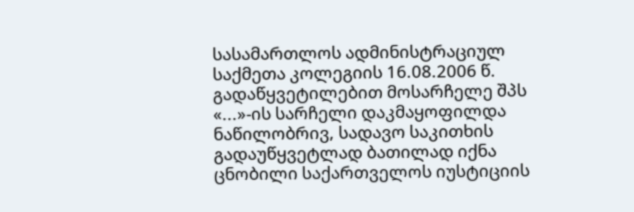სასამართლოს ადმინისტრაციულ საქმეთა კოლეგიის 16.08.2006 წ. გადაწყვეტილებით მოსარჩელე შპს «...»-ის სარჩელი დაკმაყოფილდა ნაწილობრივ, სადავო საკითხის გადაუწყვეტლად ბათილად იქნა ცნობილი საქართველოს იუსტიციის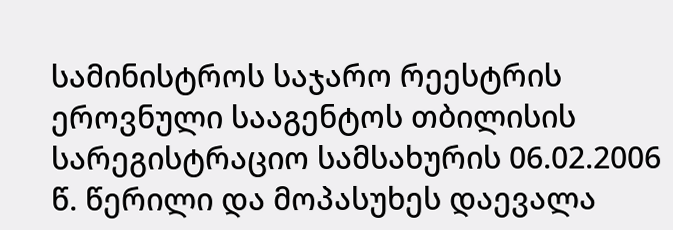სამინისტროს საჯარო რეესტრის ეროვნული სააგენტოს თბილისის სარეგისტრაციო სამსახურის 06.02.2006 წ. წერილი და მოპასუხეს დაევალა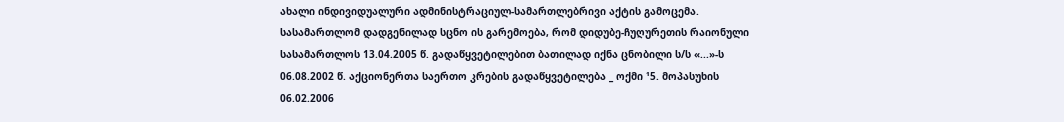ახალი ინდივიდუალური ადმინისტრაციულ-სამართლებრივი აქტის გამოცემა. სასამართლომ დადგენილად სცნო ის გარემოება, რომ დიდუბე-ჩუღურეთის რაიონული სასამართლოს 13.04.2005 წ. გადაწყვეტილებით ბათილად იქნა ცნობილი ს/ს «...»-ს 06.08.2002 წ. აქციონერთა საერთო კრების გადაწყვეტილება _ ოქმი ¹5. მოპასუხის 06.02.2006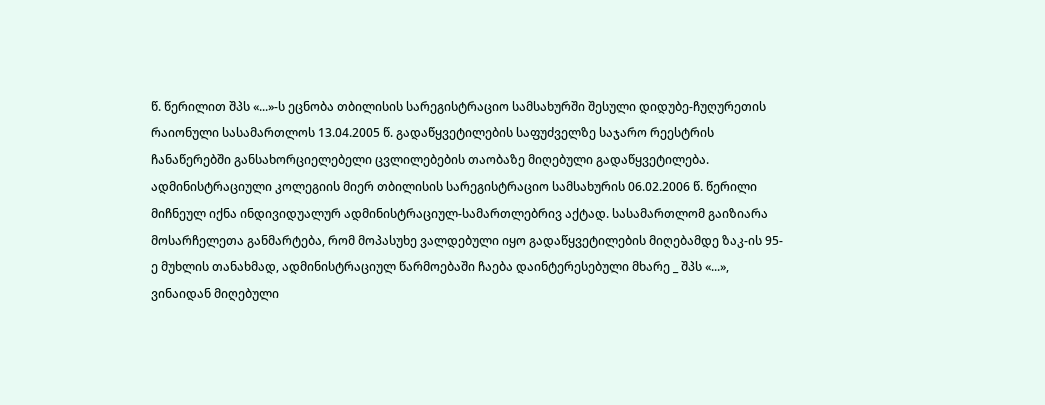წ. წერილით შპს «...»-ს ეცნობა თბილისის სარეგისტრაციო სამსახურში შესული დიდუბე-ჩუღურეთის რაიონული სასამართლოს 13.04.2005 წ. გადაწყვეტილების საფუძველზე საჯარო რეესტრის ჩანაწერებში განსახორციელებელი ცვლილებების თაობაზე მიღებული გადაწყვეტილება. ადმინისტრაციული კოლეგიის მიერ თბილისის სარეგისტრაციო სამსახურის 06.02.2006 წ. წერილი მიჩნეულ იქნა ინდივიდუალურ ადმინისტრაციულ-სამართლებრივ აქტად. სასამართლომ გაიზიარა მოსარჩელეთა განმარტება, რომ მოპასუხე ვალდებული იყო გადაწყვეტილების მიღებამდე ზაკ-ის 95-ე მუხლის თანახმად, ადმინისტრაციულ წარმოებაში ჩაება დაინტერესებული მხარე _ შპს «...», ვინაიდან მიღებული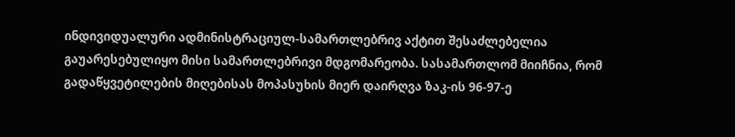ინდივიდუალური ადმინისტრაციულ-სამართლებრივ აქტით შესაძლებელია გაუარესებულიყო მისი სამართლებრივი მდგომარეობა. სასამართლომ მიიჩნია, რომ გადაწყვეტილების მიღებისას მოპასუხის მიერ დაირღვა ზაკ-ის 96-97-ე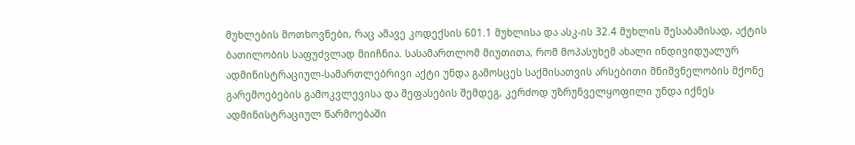მუხლების მოთხოვნები, რაც ამავე კოდექსის 601.1 მუხლისა და ასკ-ის 32.4 მუხლის შესაბამისად, აქტის ბათილობის საფუძვლად მიიჩნია. სასამართლომ მიუთითა, რომ მოპასუხემ ახალი ინდივიდუალურ ადმინისტრაციულ-სამართლებრივი აქტი უნდა გამოსცეს საქმისათვის არსებითი მნიშვნელობის მქონე გარემოებების გამოკვლევისა და შეფასების შემდეგ, კერძოდ უზრუნველყოფილი უნდა იქნეს ადმინისტრაციულ წარმოებაში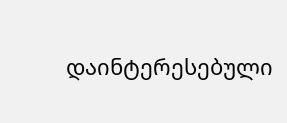დაინტერესებული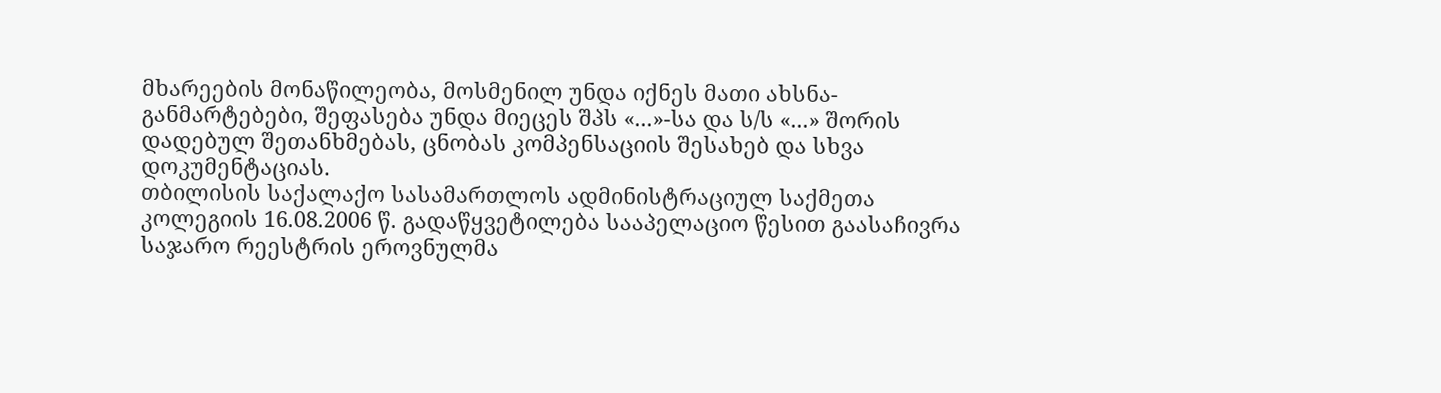მხარეების მონაწილეობა, მოსმენილ უნდა იქნეს მათი ახსნა-განმარტებები, შეფასება უნდა მიეცეს შპს «...»-სა და ს/ს «...» შორის დადებულ შეთანხმებას, ცნობას კომპენსაციის შესახებ და სხვა დოკუმენტაციას.
თბილისის საქალაქო სასამართლოს ადმინისტრაციულ საქმეთა კოლეგიის 16.08.2006 წ. გადაწყვეტილება სააპელაციო წესით გაასაჩივრა საჯარო რეესტრის ეროვნულმა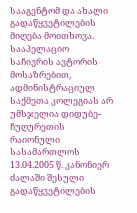სააგენტომ და ახალი გადაწყვეტილების მიღება მოითხოვა. სააპელაციო საჩივრის ავტორის მოსაზრებით, ადმინისტრაციულ საქმეთა კოლეგიას არ უმსჯელია დიდუბე-ჩუღურეთის რაიონული სასამართლოს 13.04.2005 წ. კანონიერ ძალაში შესული გადაწყვეტილების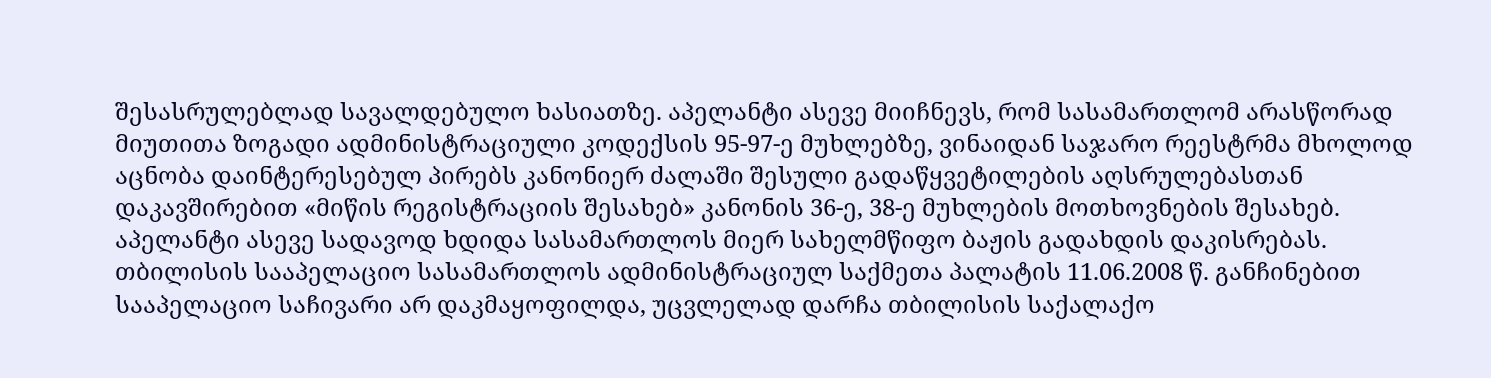შესასრულებლად სავალდებულო ხასიათზე. აპელანტი ასევე მიიჩნევს, რომ სასამართლომ არასწორად მიუთითა ზოგადი ადმინისტრაციული კოდექსის 95-97-ე მუხლებზე, ვინაიდან საჯარო რეესტრმა მხოლოდ აცნობა დაინტერესებულ პირებს კანონიერ ძალაში შესული გადაწყვეტილების აღსრულებასთან დაკავშირებით «მიწის რეგისტრაციის შესახებ» კანონის 36-ე, 38-ე მუხლების მოთხოვნების შესახებ. აპელანტი ასევე სადავოდ ხდიდა სასამართლოს მიერ სახელმწიფო ბაჟის გადახდის დაკისრებას.
თბილისის სააპელაციო სასამართლოს ადმინისტრაციულ საქმეთა პალატის 11.06.2008 წ. განჩინებით სააპელაციო საჩივარი არ დაკმაყოფილდა, უცვლელად დარჩა თბილისის საქალაქო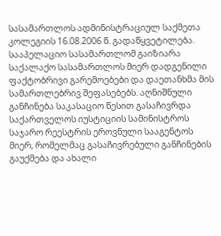სასამართლოს ადმინისტრაციულ საქმეთა კოლეგიის 16.08.2006 წ. გადაწყვეტილება. სააპელაციო სასამართლომ გაიზიარა საქალაქო სასამართლოს მიერ დადგენილი ფაქტობრივი გარემოებები და დაეთანხმა მის სამართლებრივ შეფასებებს. აღნიშნული განჩინება საკასაციო წესით გასაჩივრდა საქართველოს იუსტიციის სამინისტროს საჯარო რეესტრის ეროვნული სააგენტოს მიერ, რომელმაც გასაჩივრებული განჩინების გაუქმება და ახალი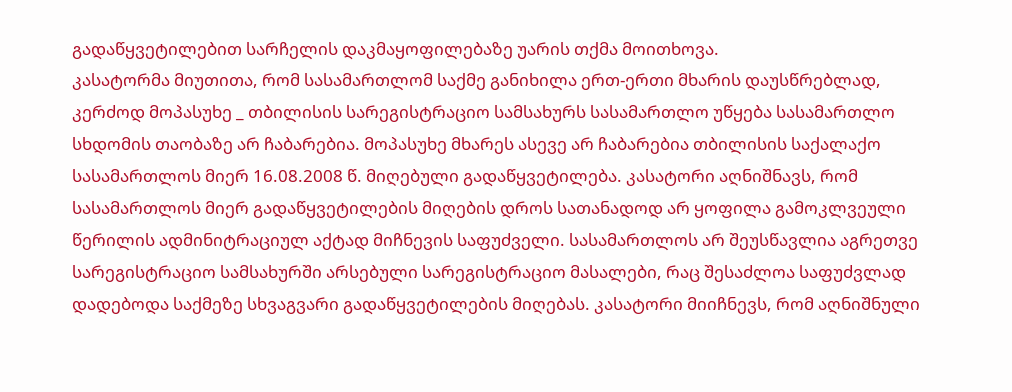გადაწყვეტილებით სარჩელის დაკმაყოფილებაზე უარის თქმა მოითხოვა.
კასატორმა მიუთითა, რომ სასამართლომ საქმე განიხილა ერთ-ერთი მხარის დაუსწრებლად, კერძოდ მოპასუხე _ თბილისის სარეგისტრაციო სამსახურს სასამართლო უწყება სასამართლო სხდომის თაობაზე არ ჩაბარებია. მოპასუხე მხარეს ასევე არ ჩაბარებია თბილისის საქალაქო სასამართლოს მიერ 16.08.2008 წ. მიღებული გადაწყვეტილება. კასატორი აღნიშნავს, რომ სასამართლოს მიერ გადაწყვეტილების მიღების დროს სათანადოდ არ ყოფილა გამოკლვეული წერილის ადმინიტრაციულ აქტად მიჩნევის საფუძველი. სასამართლოს არ შეუსწავლია აგრეთვე სარეგისტრაციო სამსახურში არსებული სარეგისტრაციო მასალები, რაც შესაძლოა საფუძვლად დადებოდა საქმეზე სხვაგვარი გადაწყვეტილების მიღებას. კასატორი მიიჩნევს, რომ აღნიშნული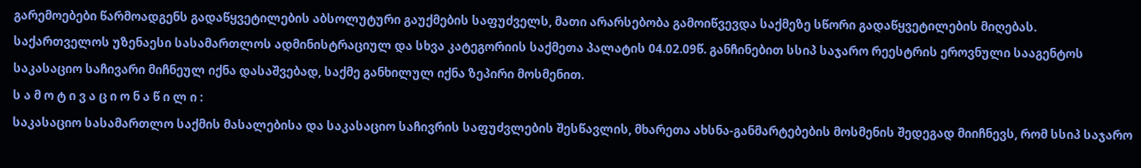გარემოებები წარმოადგენს გადაწყვეტილების აბსოლუტური გაუქმების საფუძველს, მათი არარსებობა გამოიწვევდა საქმეზე სწორი გადაწყვეტილების მიღებას.
საქართველოს უზენაესი სასამართლოს ადმინისტრაციულ და სხვა კატეგორიის საქმეთა პალატის 04.02.09წ. განჩინებით სსიპ საჯარო რეესტრის ეროვნული სააგენტოს საკასაციო საჩივარი მიჩნეულ იქნა დასაშვებად, საქმე განხილულ იქნა ზეპირი მოსმენით.
ს ა მ ო ტ ი ვ ა ც ი ო ნ ა წ ი ლ ი :
საკასაციო სასამართლო საქმის მასალებისა და საკასაციო საჩივრის საფუძვლების შესწავლის, მხარეთა ახსნა-განმარტებების მოსმენის შედეგად მიიჩნევს, რომ სსიპ საჯარო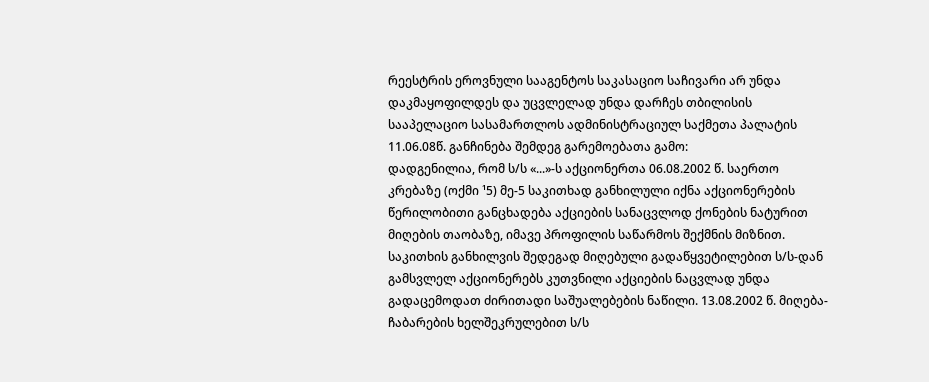რეესტრის ეროვნული სააგენტოს საკასაციო საჩივარი არ უნდა დაკმაყოფილდეს და უცვლელად უნდა დარჩეს თბილისის სააპელაციო სასამართლოს ადმინისტრაციულ საქმეთა პალატის 11.06.08წ. განჩინება შემდეგ გარემოებათა გამო:
დადგენილია, რომ ს/ს «...»-ს აქციონერთა 06.08.2002 წ. საერთო კრებაზე (ოქმი ¹5) მე-5 საკითხად განხილული იქნა აქციონერების წერილობითი განცხადება აქციების სანაცვლოდ ქონების ნატურით მიღების თაობაზე, იმავე პროფილის საწარმოს შექმნის მიზნით. საკითხის განხილვის შედეგად მიღებული გადაწყვეტილებით ს/ს-დან გამსვლელ აქციონერებს კუთვნილი აქციების ნაცვლად უნდა გადაცემოდათ ძირითადი საშუალებების ნაწილი. 13.08.2002 წ. მიღება-ჩაბარების ხელშეკრულებით ს/ს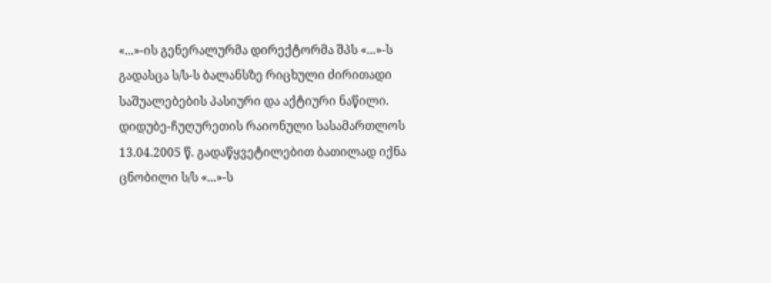«...»-ის გენერალურმა დირექტორმა შპს «...»-ს გადასცა ს/ს-ს ბალანსზე რიცხული ძირითადი საშუალებების პასიური და აქტიური ნაწილი.
დიდუბე-ჩუღურეთის რაიონული სასამართლოს 13.04.2005 წ. გადაწყვეტილებით ბათილად იქნა ცნობილი ს/ს «...»-ს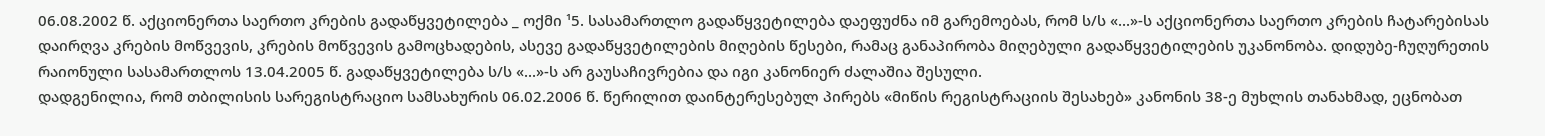06.08.2002 წ. აქციონერთა საერთო კრების გადაწყვეტილება _ ოქმი ¹5. სასამართლო გადაწყვეტილება დაეფუძნა იმ გარემოებას, რომ ს/ს «...»-ს აქციონერთა საერთო კრების ჩატარებისას დაირღვა კრების მოწვევის, კრების მოწვევის გამოცხადების, ასევე გადაწყვეტილების მიღების წესები, რამაც განაპირობა მიღებული გადაწყვეტილების უკანონობა. დიდუბე-ჩუღურეთის რაიონული სასამართლოს 13.04.2005 წ. გადაწყვეტილება ს/ს «...»-ს არ გაუსაჩივრებია და იგი კანონიერ ძალაშია შესული.
დადგენილია, რომ თბილისის სარეგისტრაციო სამსახურის 06.02.2006 წ. წერილით დაინტერესებულ პირებს «მიწის რეგისტრაციის შესახებ» კანონის 38-ე მუხლის თანახმად, ეცნობათ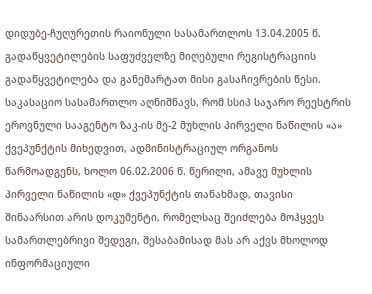დიდუბე-ჩუღურეთის რაიონული სასამართლოს 13.04.2005 წ. გადაწყვეტილების საფუძველზე მიღებული რეგისტრაციის გადაწყვეტილება და განემარტათ მისი გასაჩივრების წესი.
საკასაციო სასამართლო აღნიშნავს, რომ სსიპ საჯარო რეესტრის ეროვნული სააგენტო ზაკ-ის მე-2 მუხლის პირველი ნაწილის «ა» ქვეპუნქტის მიხედვით, ადმინისტრაციულ ორგანოს წარმოადგენს, ხოლო 06.02.2006 წ. წერილი, ამავე მუხლის პირველი ნაწილის «დ» ქვეპუნქტის თანახმად, თავისი შინაარსით არის დოკუმენტი, რომელსაც შეიძლება მოჰყვეს სამართლებრივი შედეგი, შესაბამისად მას არ აქვს მხოლოდ ინფორმაციული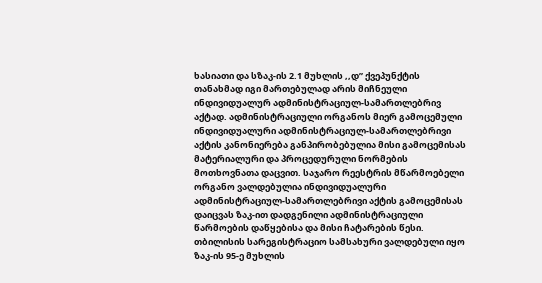ხასიათი და სზაკ-ის 2.1 მუხლის ,,დ” ქვეპუნქტის თანახმად იგი მართებულად არის მიჩნეული ინდივიდუალურ ადმინისტრაციულ-სამართლებრივ აქტად. ადმინისტრაციული ორგანოს მიერ გამოცემული ინდივიდუალური ადმინისტრაციულ-სამართლებრივი აქტის კანონიერება განპირობებულია მისი გამოცემისას მატერიალური და პროცედურული ნორმების მოთხოვნათა დაცვით. საჯარო რეესტრის მწარმოებელი ორგანო ვალდებულია ინდივიდუალური ადმინისტრაციულ-სამართლებრივი აქტის გამოცემისას დაიცვას ზაკ-ით დადგენილი ადმინისტრაციული წარმოების დაწყებისა და მისი ჩატარების წესი. თბილისის სარეგისტრაციო სამსახური ვალდებული იყო ზაკ-ის 95-ე მუხლის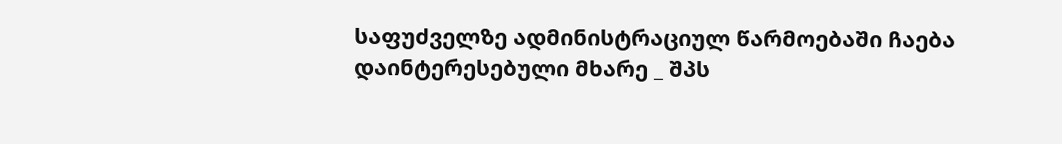საფუძველზე ადმინისტრაციულ წარმოებაში ჩაება დაინტერესებული მხარე _ შპს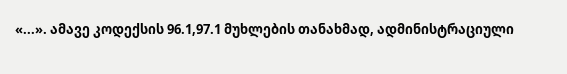«...». ამავე კოდექსის 96.1,97.1 მუხლების თანახმად, ადმინისტრაციული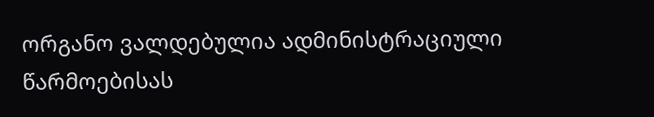ორგანო ვალდებულია ადმინისტრაციული წარმოებისას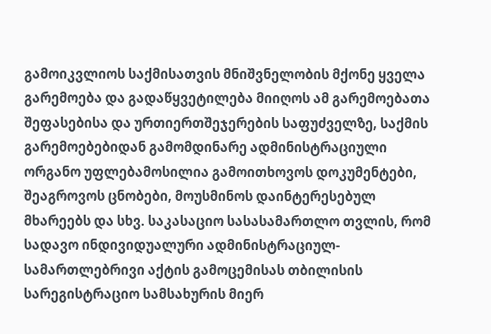გამოიკვლიოს საქმისათვის მნიშვნელობის მქონე ყველა გარემოება და გადაწყვეტილება მიიღოს ამ გარემოებათა შეფასებისა და ურთიერთშეჯერების საფუძველზე, საქმის გარემოებებიდან გამომდინარე ადმინისტრაციული ორგანო უფლებამოსილია გამოითხოვოს დოკუმენტები, შეაგროვოს ცნობები, მოუსმინოს დაინტერესებულ მხარეებს და სხვ. საკასაციო სასასამართლო თვლის, რომ სადავო ინდივიდუალური ადმინისტრაციულ-სამართლებრივი აქტის გამოცემისას თბილისის სარეგისტრაციო სამსახურის მიერ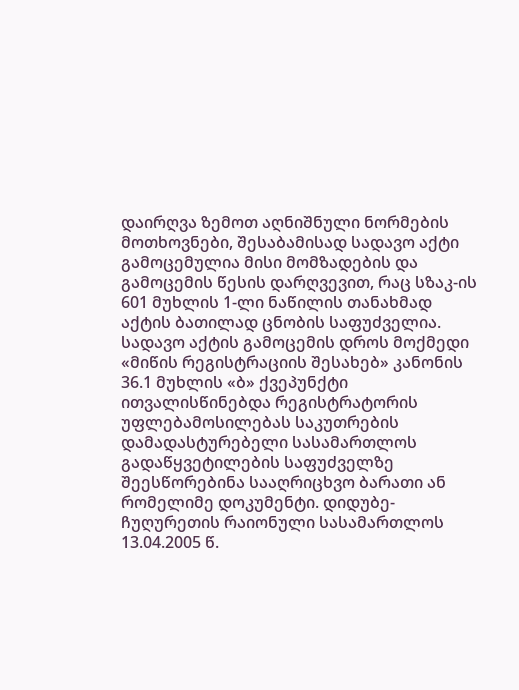დაირღვა ზემოთ აღნიშნული ნორმების მოთხოვნები, შესაბამისად სადავო აქტი გამოცემულია მისი მომზადების და გამოცემის წესის დარღვევით, რაც სზაკ-ის 601 მუხლის 1-ლი ნაწილის თანახმად აქტის ბათილად ცნობის საფუძველია. სადავო აქტის გამოცემის დროს მოქმედი «მიწის რეგისტრაციის შესახებ» კანონის 36.1 მუხლის «ბ» ქვეპუნქტი ითვალისწინებდა რეგისტრატორის უფლებამოსილებას საკუთრების დამადასტურებელი სასამართლოს გადაწყვეტილების საფუძველზე შეესწორებინა სააღრიცხვო ბარათი ან რომელიმე დოკუმენტი. დიდუბე-ჩუღურეთის რაიონული სასამართლოს 13.04.2005 წ.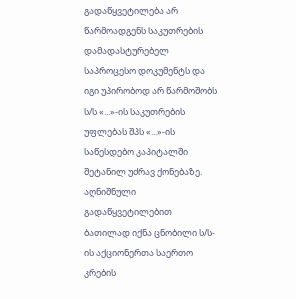გადაწყვეტილება არ წარმოადგენს საკუთრების დამადასტურებელ საპროცესო დოკუმენტს და იგი უპირობოდ არ წარმოშობს ს/ს «...»-ის საკუთრების უფლებას შპს «...»-ის საწესდებო კაპიტალში შეტანილ უძრავ ქონებაზე. აღნიშნული გადაწყვეტილებით ბათილად იქნა ცნობილი ს/ს-ის აქციონერთა საერთო კრების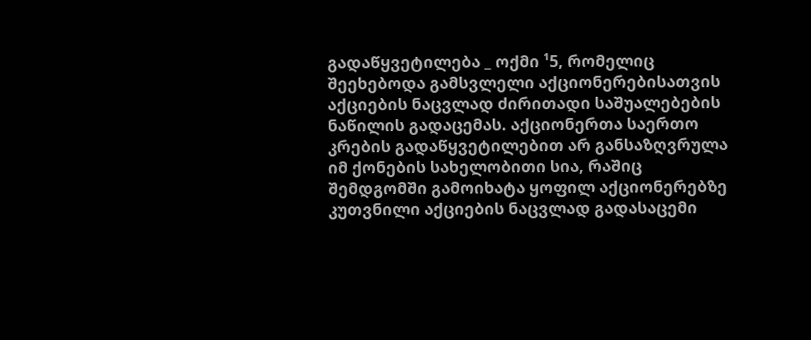გადაწყვეტილება _ ოქმი ¹5, რომელიც შეეხებოდა გამსვლელი აქციონერებისათვის აქციების ნაცვლად ძირითადი საშუალებების ნაწილის გადაცემას. აქციონერთა საერთო კრების გადაწყვეტილებით არ განსაზღვრულა იმ ქონების სახელობითი სია, რაშიც შემდგომში გამოიხატა ყოფილ აქციონერებზე კუთვნილი აქციების ნაცვლად გადასაცემი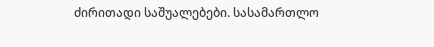ძირითადი საშუალებები. სასამართლო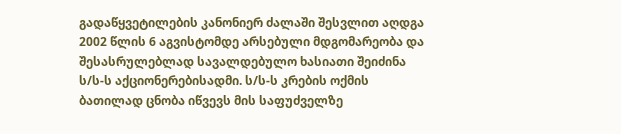გადაწყვეტილების კანონიერ ძალაში შესვლით აღდგა 2002 წლის 6 აგვისტომდე არსებული მდგომარეობა და შესასრულებლად სავალდებულო ხასიათი შეიძინა ს/ს-ს აქციონერებისადმი. ს/ს-ს კრების ოქმის ბათილად ცნობა იწვევს მის საფუძველზე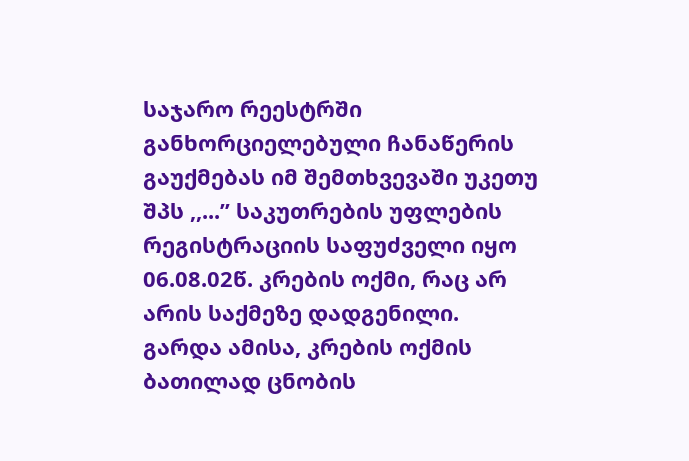საჯარო რეესტრში განხორციელებული ჩანაწერის გაუქმებას იმ შემთხვევაში უკეთუ შპს ,,...” საკუთრების უფლების რეგისტრაციის საფუძველი იყო 06.08.02წ. კრების ოქმი, რაც არ არის საქმეზე დადგენილი. გარდა ამისა, კრების ოქმის ბათილად ცნობის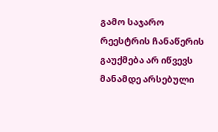გამო საჯარო რეესტრის ჩანაწერის გაუქმება არ იწვევს მანამდე არსებული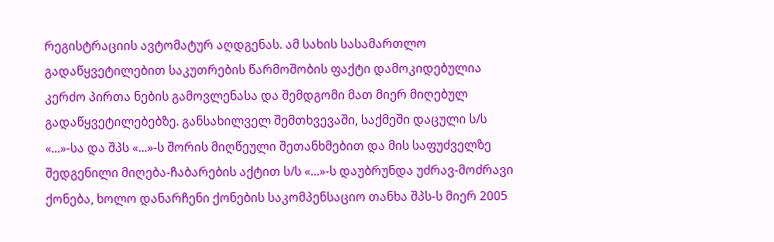რეგისტრაციის ავტომატურ აღდგენას. ამ სახის სასამართლო გადაწყვეტილებით საკუთრების წარმოშობის ფაქტი დამოკიდებულია კერძო პირთა ნების გამოვლენასა და შემდგომი მათ მიერ მიღებულ გადაწყვეტილებებზე. განსახილველ შემთხვევაში, საქმეში დაცული ს/ს «...»-სა და შპს «...»-ს შორის მიღწეული შეთანხმებით და მის საფუძველზე შედგენილი მიღება-ჩაბარების აქტით ს/ს «...»-ს დაუბრუნდა უძრავ-მოძრავი ქონება, ხოლო დანარჩენი ქონების საკომპენსაციო თანხა შპს-ს მიერ 2005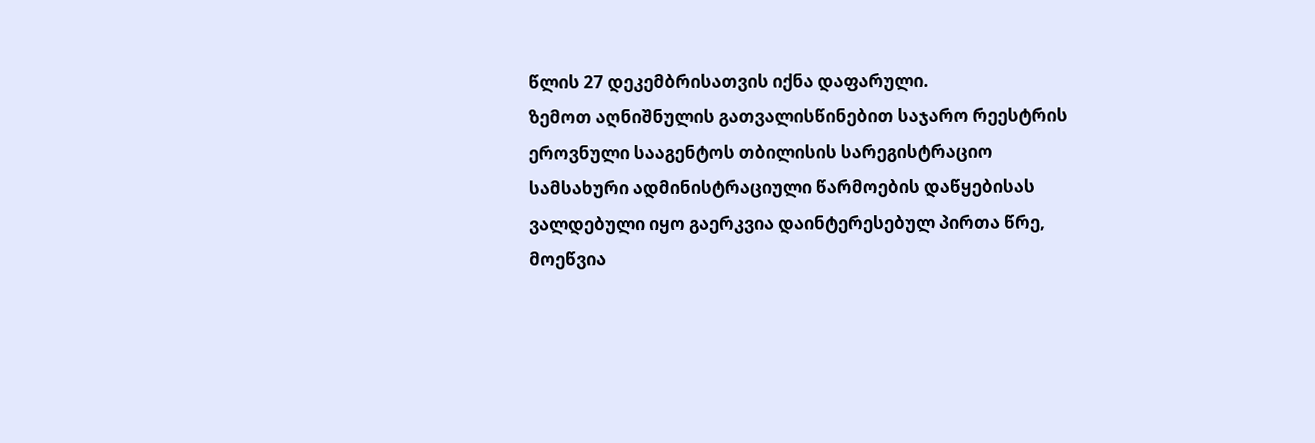წლის 27 დეკემბრისათვის იქნა დაფარული.
ზემოთ აღნიშნულის გათვალისწინებით საჯარო რეესტრის ეროვნული სააგენტოს თბილისის სარეგისტრაციო სამსახური ადმინისტრაციული წარმოების დაწყებისას ვალდებული იყო გაერკვია დაინტერესებულ პირთა წრე, მოეწვია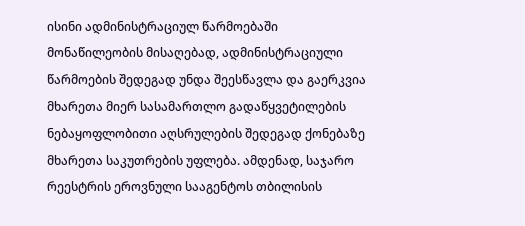ისინი ადმინისტრაციულ წარმოებაში მონაწილეობის მისაღებად, ადმინისტრაციული წარმოების შედეგად უნდა შეესწავლა და გაერკვია მხარეთა მიერ სასამართლო გადაწყვეტილების ნებაყოფლობითი აღსრულების შედეგად ქონებაზე მხარეთა საკუთრების უფლება. ამდენად, საჯარო რეესტრის ეროვნული სააგენტოს თბილისის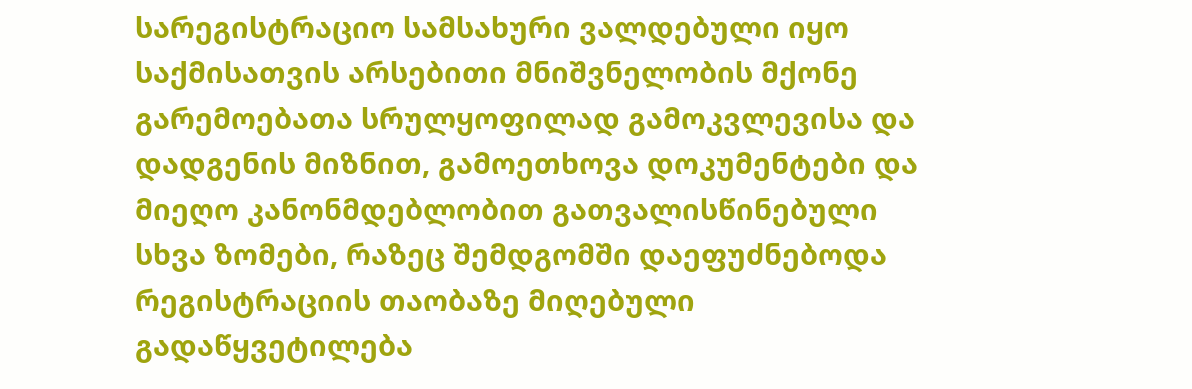სარეგისტრაციო სამსახური ვალდებული იყო საქმისათვის არსებითი მნიშვნელობის მქონე გარემოებათა სრულყოფილად გამოკვლევისა და დადგენის მიზნით, გამოეთხოვა დოკუმენტები და მიეღო კანონმდებლობით გათვალისწინებული სხვა ზომები, რაზეც შემდგომში დაეფუძნებოდა რეგისტრაციის თაობაზე მიღებული გადაწყვეტილება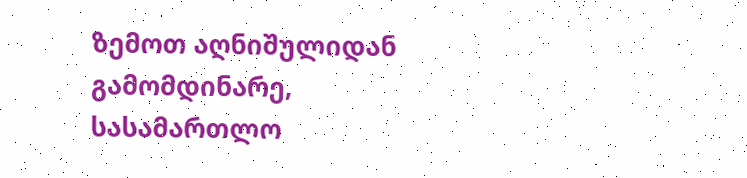ზემოთ აღნიშულიდან გამომდინარე, სასამართლო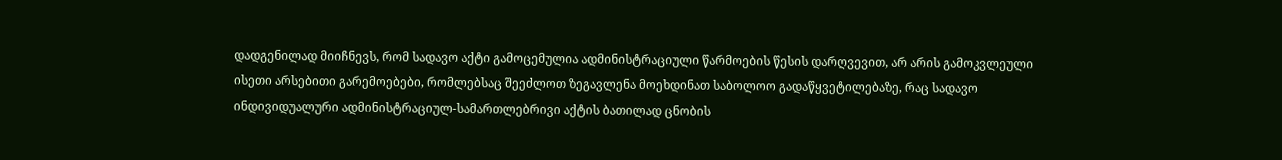დადგენილად მიიჩნევს, რომ სადავო აქტი გამოცემულია ადმინისტრაციული წარმოების წესის დარღვევით, არ არის გამოკვლეული ისეთი არსებითი გარემოებები, რომლებსაც შეეძლოთ ზეგავლენა მოეხდინათ საბოლოო გადაწყვეტილებაზე, რაც სადავო ინდივიდუალური ადმინისტრაციულ-სამართლებრივი აქტის ბათილად ცნობის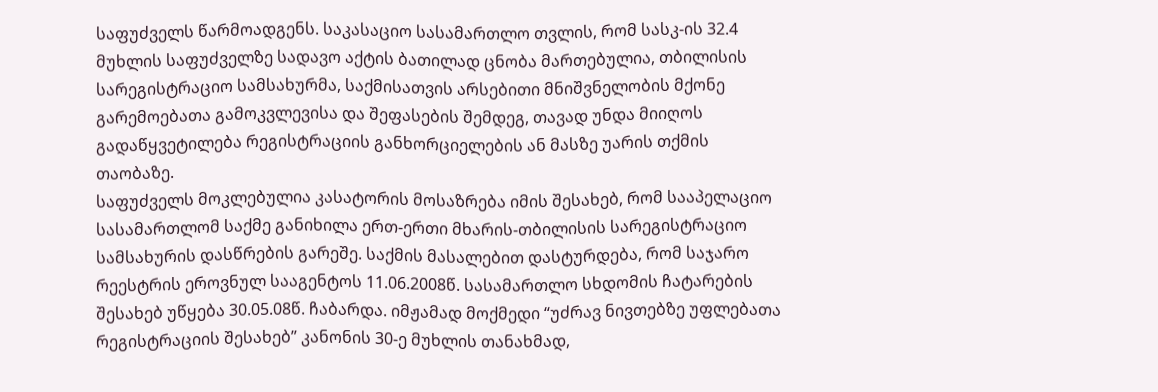საფუძველს წარმოადგენს. საკასაციო სასამართლო თვლის, რომ სასკ-ის 32.4 მუხლის საფუძველზე სადავო აქტის ბათილად ცნობა მართებულია, თბილისის სარეგისტრაციო სამსახურმა, საქმისათვის არსებითი მნიშვნელობის მქონე გარემოებათა გამოკვლევისა და შეფასების შემდეგ, თავად უნდა მიიღოს გადაწყვეტილება რეგისტრაციის განხორციელების ან მასზე უარის თქმის თაობაზე.
საფუძველს მოკლებულია კასატორის მოსაზრება იმის შესახებ, რომ სააპელაციო სასამართლომ საქმე განიხილა ერთ-ერთი მხარის-თბილისის სარეგისტრაციო სამსახურის დასწრების გარეშე. საქმის მასალებით დასტურდება, რომ საჯარო რეესტრის ეროვნულ სააგენტოს 11.06.2008წ. სასამართლო სხდომის ჩატარების შესახებ უწყება 30.05.08წ. ჩაბარდა. იმჟამად მოქმედი “უძრავ ნივთებზე უფლებათა რეგისტრაციის შესახებ” კანონის 30-ე მუხლის თანახმად,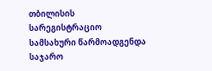თბილისის სარეგისტრაციო სამსახური წარმოადგენდა საჯარო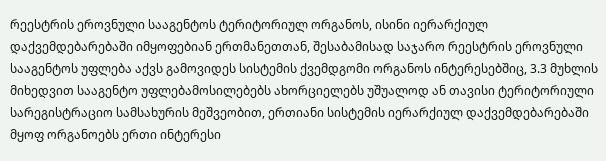რეესტრის ეროვნული სააგენტოს ტერიტორიულ ორგანოს, ისინი იერარქიულ დაქვემდებარებაში იმყოფებიან ერთმანეთთან, შესაბამისად საჯარო რეესტრის ეროვნული სააგენტოს უფლება აქვს გამოვიდეს სისტემის ქვემდგომი ორგანოს ინტერესებშიც, 3.3 მუხლის მიხედვით სააგენტო უფლებამოსილებებს ახორციელებს უშუალოდ ან თავისი ტერიტორიული სარეგისტრაციო სამსახურის მეშვეობით, ერთიანი სისტემის იერარქიულ დაქვემდებარებაში მყოფ ორგანოებს ერთი ინტერესი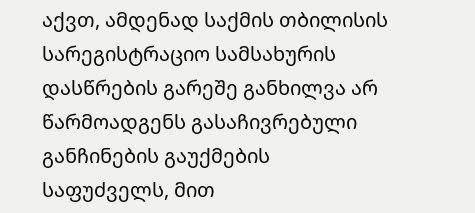აქვთ, ამდენად საქმის თბილისის სარეგისტრაციო სამსახურის დასწრების გარეშე განხილვა არ წარმოადგენს გასაჩივრებული განჩინების გაუქმების საფუძველს, მით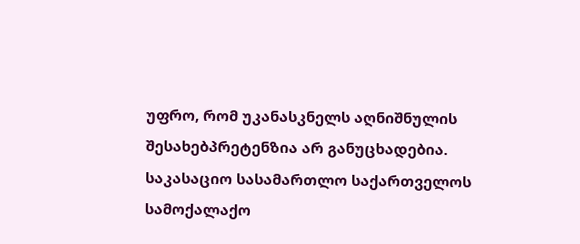უფრო, რომ უკანასკნელს აღნიშნულის შესახებპრეტენზია არ განუცხადებია.
საკასაციო სასამართლო საქართველოს სამოქალაქო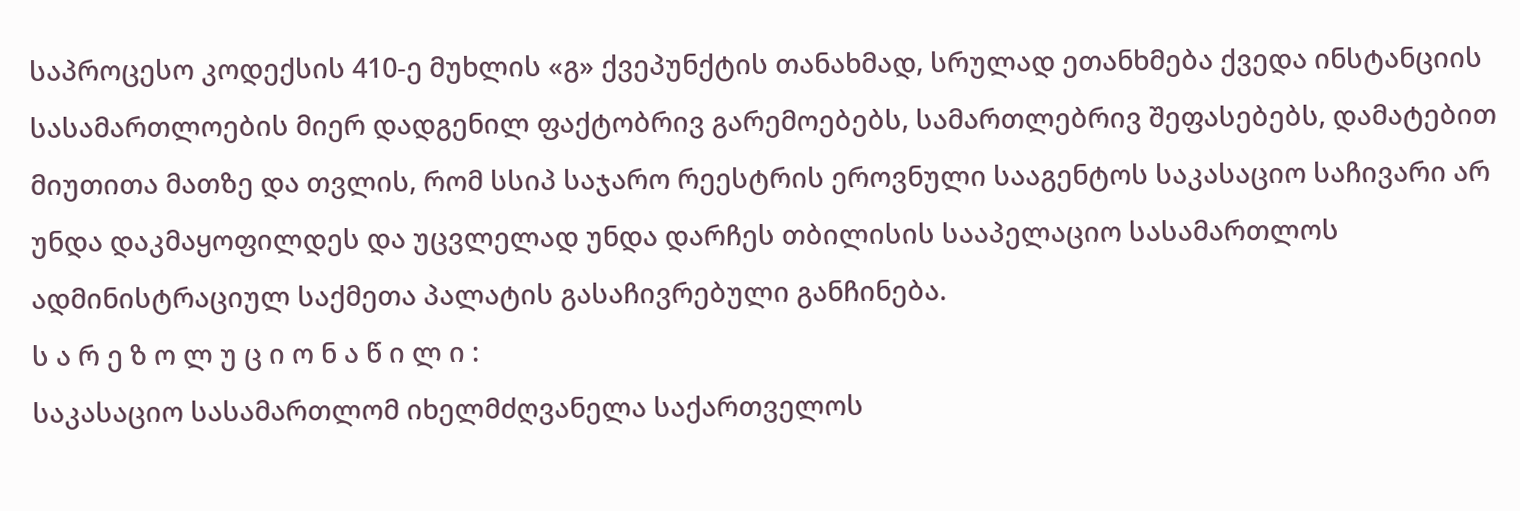საპროცესო კოდექსის 410-ე მუხლის «გ» ქვეპუნქტის თანახმად, სრულად ეთანხმება ქვედა ინსტანციის სასამართლოების მიერ დადგენილ ფაქტობრივ გარემოებებს, სამართლებრივ შეფასებებს, დამატებით მიუთითა მათზე და თვლის, რომ სსიპ საჯარო რეესტრის ეროვნული სააგენტოს საკასაციო საჩივარი არ უნდა დაკმაყოფილდეს და უცვლელად უნდა დარჩეს თბილისის სააპელაციო სასამართლოს ადმინისტრაციულ საქმეთა პალატის გასაჩივრებული განჩინება.
ს ა რ ე ზ ო ლ უ ც ი ო ნ ა წ ი ლ ი :
საკასაციო სასამართლომ იხელმძღვანელა საქართველოს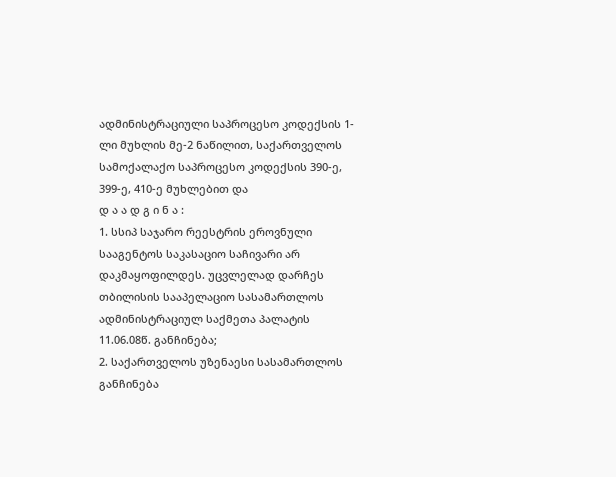ადმინისტრაციული საპროცესო კოდექსის 1-ლი მუხლის მე-2 ნაწილით, საქართველოს სამოქალაქო საპროცესო კოდექსის 390-ე, 399-ე, 410-ე მუხლებით და
დ ა ა დ გ ი ნ ა :
1. სსიპ საჯარო რეესტრის ეროვნული სააგენტოს საკასაციო საჩივარი არ დაკმაყოფილდეს. უცვლელად დარჩეს თბილისის სააპელაციო სასამართლოს ადმინისტრაციულ საქმეთა პალატის 11.06.08წ. განჩინება;
2. საქართველოს უზენაესი სასამართლოს განჩინება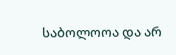საბოლოოა და არ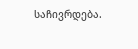საჩივრდება.